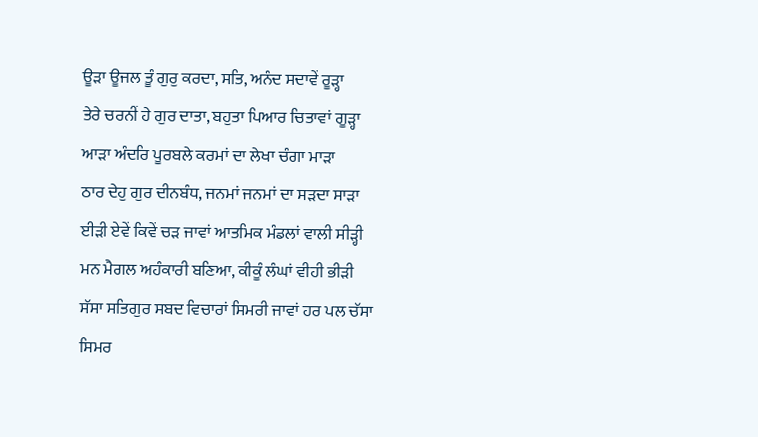ਊੜਾ ਊਜਲ ਤੂੰ ਗੁਰੁ ਕਰਦਾ, ਸਤਿ, ਅਨੰਦ ਸਦਾਵੇਂ ਰੂੜ੍ਹਾ
ਤੇਰੇ ਚਰਨੀਂ ਹੇ ਗੁਰ ਦਾਤਾ, ਬਹੁਤਾ ਪਿਆਰ ਚਿਤਾਵਾਂ ਗੂੜ੍ਹਾ
ਆੜਾ ਅੰਦਰਿ ਪੂਰਬਲੇ ਕਰਮਾਂ ਦਾ ਲੇਖਾ ਚੰਗਾ ਮਾੜਾ
ਠਾਰ ਦੇਹੁ ਗੁਰ ਦੀਨਬੰਧ, ਜਨਮਾਂ ਜਨਮਾਂ ਦਾ ਸੜਦਾ ਸਾੜਾ
ਈੜੀ ਏਵੇਂ ਕਿਵੇਂ ਚੜ ਜਾਵਾਂ ਆਤਮਿਕ ਮੰਡਲਾਂ ਵਾਲੀ ਸੀੜ੍ਹੀ
ਮਨ ਮੈਗਲ ਅਹੰਕਾਰੀ ਬਣਿਆ, ਕੀਕੂੰ ਲੰਘਾਂ ਵੀਹੀ ਭੀੜੀ
ਸੱਸਾ ਸਤਿਗੁਰ ਸਬਦ ਵਿਚਾਰਾਂ ਸਿਮਰੀ ਜਾਵਾਂ ਹਰ ਪਲ ਚੱਸਾ
ਸਿਮਰ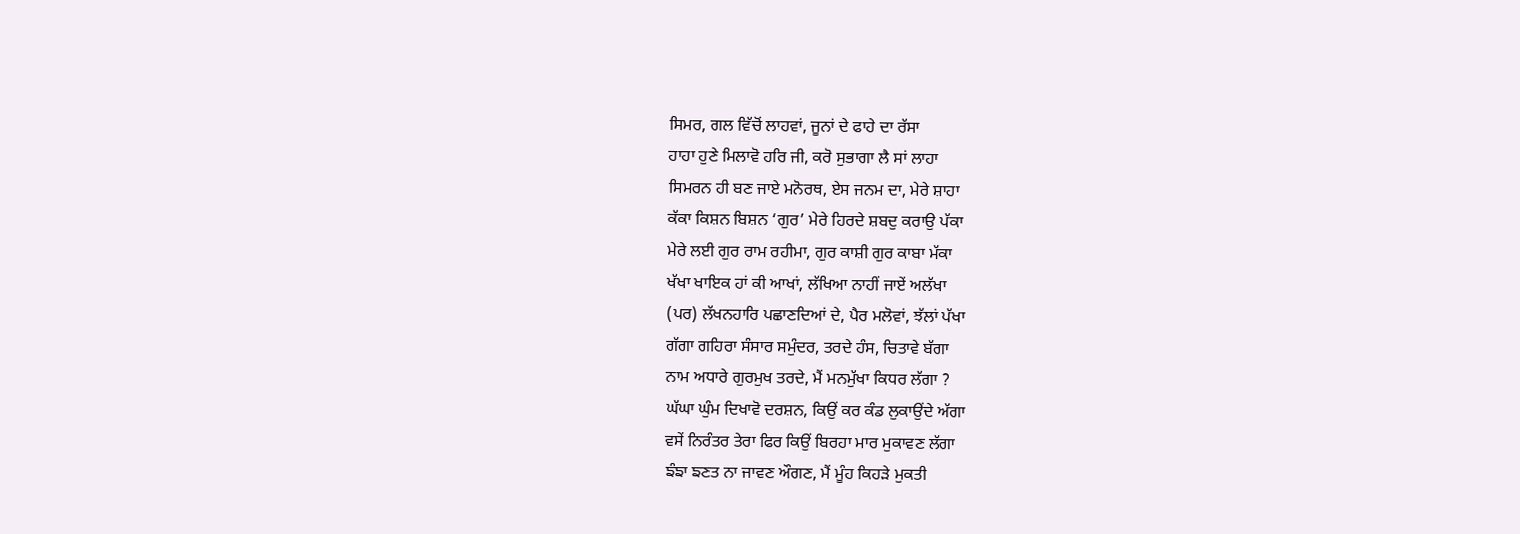ਸਿਮਰ, ਗਲ ਵਿੱਚੋਂ ਲਾਹਵਾਂ, ਜੂਨਾਂ ਦੇ ਫਾਹੇ ਦਾ ਰੱਸਾ
ਹਾਹਾ ਹੁਣੇ ਮਿਲਾਵੋ ਹਰਿ ਜੀ, ਕਰੋ ਸੁਭਾਗਾ ਲੈ ਸਾਂ ਲਾਹਾ
ਸਿਮਰਨ ਹੀ ਬਣ ਜਾਏ ਮਨੋਰਥ, ਏਸ ਜਨਮ ਦਾ, ਮੇਰੇ ਸ਼ਾਹਾ
ਕੱਕਾ ਕਿਸ਼ਨ ਬਿਸ਼ਨ ‘ਗੁਰ’ ਮੇਰੇ ਹਿਰਦੇ ਸ਼ਬਦੁ ਕਰਾਉ ਪੱਕਾ
ਮੇਰੇ ਲਈ ਗੁਰ ਰਾਮ ਰਹੀਮਾ, ਗੁਰ ਕਾਸ਼ੀ ਗੁਰ ਕਾਬਾ ਮੱਕਾ
ਖੱਖਾ ਖਾਇਕ ਹਾਂ ਕੀ ਆਖਾਂ, ਲੱਖਿਆ ਨਾਹੀਂ ਜਾਏਂ ਅਲੱਖਾ
(ਪਰ) ਲੱਖਨਹਾਰਿ ਪਛਾਣਦਿਆਂ ਦੇ, ਪੈਰ ਮਲੋਵਾਂ, ਝੱਲਾਂ ਪੱਖਾ
ਗੱਗਾ ਗਹਿਰਾ ਸੰਸਾਰ ਸਮੁੰਦਰ, ਤਰਦੇ ਹੰਸ, ਚਿਤਾਵੇ ਬੱਗਾ
ਨਾਮ ਅਧਾਰੇ ਗੁਰਮੁਖ ਤਰਦੇ, ਮੈਂ ਮਨਮੁੱਖਾ ਕਿਧਰ ਲੱਗਾ ?
ਘੱਘਾ ਘੁੰਮ ਦਿਖਾਵੋ ਦਰਸ਼ਨ, ਕਿਉਂ ਕਰ ਕੰਡ ਲੁਕਾਉਂਦੇ ਅੱਗਾ
ਵਸੇਂ ਨਿਰੰਤਰ ਤੇਰਾ ਫਿਰ ਕਿਉਂ ਬਿਰਹਾ ਮਾਰ ਮੁਕਾਵਣ ਲੱਗਾ
ਙੰਙਾ ਙਣਤ ਨਾ ਜਾਵਣ ਔਗਣ, ਮੈਂ ਮੂੰਹ ਕਿਹੜੇ ਮੁਕਤੀ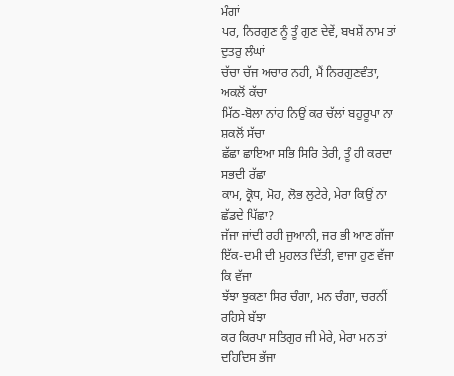ਮੰਗਾਂ
ਪਰ, ਨਿਰਗੁਣ ਨੂੰ ਤੂੰ ਗੁਣ ਦੇਵੇਂ, ਬਖਸ਼ੇਂ ਨਾਮ ਤਾਂ ਦੁਤਰੁ ਲੰਘਾਂ
ਚੱਚਾ ਚੱਜ ਅਚਾਰ ਨਹੀ, ਮੈਂ ਨਿਰਗੁਣਵੰਤਾ, ਅਕਲੋਂ ਕੱਚਾ
ਮਿੱਠ-ਬੋਲਾ ਨਾਂਹ ਨਿਉਂ ਕਰ ਚੱਲਾਂ ਬਹੁਰੂਪਾ ਨਾ ਸ਼ਕਲੋਂ ਸੱਚਾ
ਛੱਛਾ ਛਾਇਆ ਸਭਿ ਸਿਰਿ ਤੇਰੀ, ਤੂੰ ਹੀ ਕਰਦਾ ਸਭਦੀ ਰੱਛਾ
ਕਾਮ, ਕ੍ਰੋਧ, ਮੋਹ, ਲੋਭ ਲੁਟੇਰੇ, ਮੇਰਾ ਕਿਉਂ ਨਾ ਛੱਡਦੇ ਪਿੱਛਾ?
ਜੱਜਾ ਜਾਂਦੀ ਰਹੀ ਜੁਆਨੀ, ਜਰ ਭੀ ਆਣ ਗੱਜਾ
ਇੱਕ-ਦਮੀ ਦੀ ਮੁਹਲਤ ਦਿੱਤੀ, ਵਾਜਾ ਹੁਣ ਵੱਜਾ ਕਿ ਵੱਜਾ
ਝੱਝਾ ਝੁਕਣਾ ਸਿਰ ਚੰਗਾ, ਮਨ ਚੰਗਾ, ਚਰਨੀਂ ਰਹਿਸੇ ਬੱਝਾ
ਕਰ ਕਿਰਪਾ ਸਤਿਗੁਰ ਜੀ ਮੇਰੇ, ਮੇਰਾ ਮਨ ਤਾਂ ਦਹਿਦਿਸ ਭੱਜਾ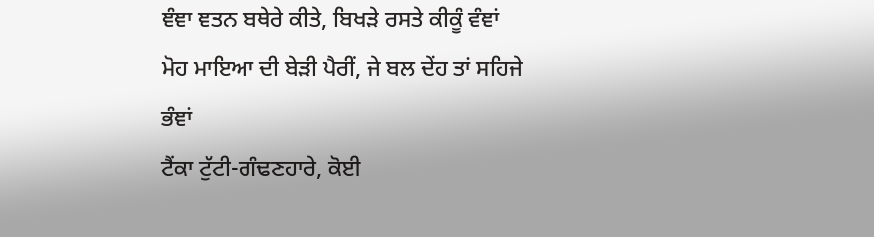ਞੰਞਾ ਞਤਨ ਬਥੇਰੇ ਕੀਤੇ, ਬਿਖੜੇ ਰਸਤੇ ਕੀਕੂੰ ਵੰਞਾਂ
ਮੋਹ ਮਾਇਆ ਦੀ ਬੇੜੀ ਪੈਰੀਂ, ਜੇ ਬਲ ਦੇਂਹ ਤਾਂ ਸਹਿਜੇ ਭੰਞਾਂ
ਟੈਂਕਾ ਟੁੱਟੀ-ਗੰਢਣਹਾਰੇ, ਕੋਈ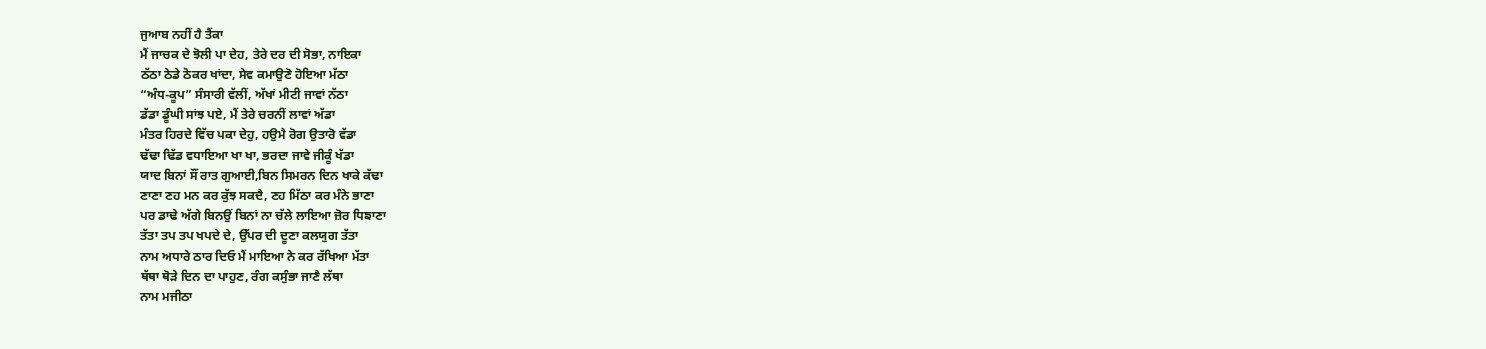ਜੁਆਬ ਨਹੀਂ ਹੈ ਤੈਂਕਾ
ਮੈਂ ਜਾਚਕ ਦੇ ਝੋਲੀ ਪਾ ਦੇਹ, ਤੇਰੇ ਦਰ ਦੀ ਸੋਭਾ, ਨਾਇਕਾ
ਠੱਠਾ ਠੇਡੇ ਠੋਕਰ ਖਾਂਦਾ, ਸੇਵ ਕਮਾਉਣੋ ਹੋਇਆ ਮੱਠਾ
“ਅੰਧ-ਕੂਪ” ਸੰਸਾਰੀ ਵੱਲੀਂ, ਅੱਖਾਂ ਮੀਟੀ ਜਾਵਾਂ ਨੱਠਾ
ਡੱਡਾ ਡੂੰਘੀ ਸਾਂਝ ਪਏ, ਮੈਂ ਤੇਰੇ ਚਰਨੀਂ ਲਾਵਾਂ ਅੱਡਾ
ਮੰਤਰ ਹਿਰਦੇ ਵਿੱਚ ਪਕਾ ਦੇਹੁ, ਹਉਮੈ ਰੋਗ ਉਤਾਰੋ ਵੱਡਾ
ਢੱਢਾ ਢਿੱਡ ਵਧਾਇਆ ਖਾ ਖਾ, ਭਰਦਾ ਜਾਵੇ ਜੀਕੂੰ ਖੱਡਾ
ਯਾਦ ਬਿਨਾਂ ਸੌਂ ਰਾਤ ਗੁਆਈ,ਬਿਨ ਸਿਮਰਨ ਦਿਨ ਖਾਕੇ ਕੱਢਾ
ਣਾਣਾ ਣਹ ਮਨ ਕਰ ਕੁੱਝ ਸਕਦੈ, ਣਹ ਮਿੱਠਾ ਕਰ ਮੰਨੇ ਭਾਣਾ
ਪਰ ਡਾਢੇ ਅੱਗੇ ਬਿਨਉਂ ਬਿਨਾਂ ਨਾ ਚੱਲੇ ਲਾਇਆ ਜ਼ੋਰ ਧਿਙਾਣਾ
ਤੱਤਾ ਤਪ ਤਪ ਖਪਦੇ ਦੇ, ਉੱਪਰ ਦੀ ਦੂਣਾ ਕਲਯੁਗ ਤੱਤਾ
ਨਾਮ ਅਧਾਰੇ ਠਾਰ ਦਿਓ ਮੈਂ ਮਾਇਆ ਨੇ ਕਰ ਰੱਖਿਆ ਮੱਤਾ
ਥੱਥਾ ਥੋੜੇ ਦਿਨ ਦਾ ਪਾਹੁਣ, ਰੰਗ ਕਸੁੰਭਾ ਜਾਣੈ ਲੱਥਾ
ਨਾਮ ਮਜੀਠਾ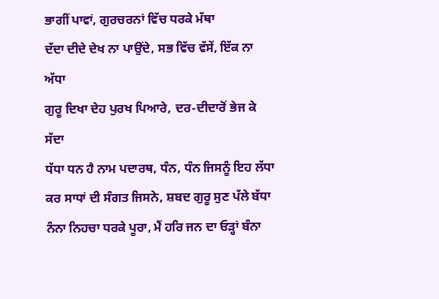ਭਾਗੀਂ ਪਾਵਾਂ, ਗੁਰਚਰਨਾਂ ਵਿੱਚ ਧਰਕੇ ਮੱਥਾ
ਦੱਦਾ ਦੀਦੇ ਦੇਖ ਨਾ ਪਾਉਂਦੇ, ਸਭ ਵਿੱਚ ਵੱਸੇਂ, ਇੱਕ ਨਾ ਅੱਧਾ
ਗੁਰੂ ਦਿਖਾ ਦੇਹ ਪੁਰਖ ਪਿਆਰੇ, ਦਰ-ਦੀਦਾਰੋਂ ਭੇਜ ਕੇ ਸੱਦਾ
ਧੱਧਾ ਧਨ ਹੈ ਨਾਮ ਪਦਾਰਥ, ਧੰਨ, ਧੰਨ ਜਿਸਨੂੰ ਇਹ ਲੱਧਾ
ਕਰ ਸਾਧਾਂ ਦੀ ਸੰਗਤ ਜਿਸਨੇ, ਸ਼ਬਦ ਗੁਰੂ ਸੁਣ ਪੱਲੇ ਬੱਧਾ
ਨੰਨਾ ਨਿਹਚਾ ਧਰਕੇ ਪੂਰਾ, ਮੈਂ ਹਰਿ ਜਨ ਦਾ ਓੜ੍ਹਾਂ ਬੰਨਾ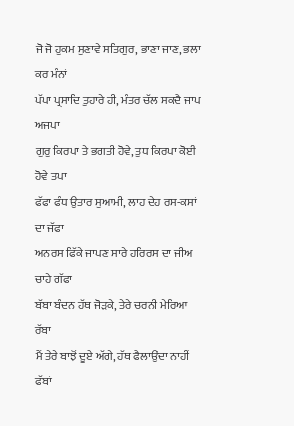ਜੋ ਜੋ ਹੁਕਮ ਸੁਣਾਵੇ ਸਤਿਗੁਰ, ਭਾਣਾ ਜਾਣ, ਭਲਾ ਕਰ ਮੰਨਾਂ
ਪੱਪਾ ਪ੍ਰਸਾਦਿ ਤੁਹਾਰੇ ਹੀ, ਮੰਤਰ ਚੱਲ ਸਕਦੈ ਜਾਪ ਅਜਪਾ
ਗੁਰੁ ਕਿਰਪਾ ਤੇ ਭਗਤੀ ਹੋਵੇ, ਤੁਧ ਕਿਰਪਾ ਕੋਈ ਹੋਵੇ ਤਪਾ
ਫੱਫਾ ਫੰਧ ਉਤਾਰ ਸੁਆਮੀ, ਲਾਹ ਦੇਹ ਰਸ-ਕਸਾਂ ਦਾ ਜੱਫਾ
ਅਨਰਸ ਫਿੱਕੇ ਜਾਪਣ ਸਾਰੇ ਹਰਿਰਸ ਦਾ ਜੀਅ ਚਾਹੇ ਗੱਫਾ
ਬੱਬਾ ਬੰਦਨ ਹੱਥ ਜੋੜਕੇ, ਤੇਰੇ ਚਰਨੀ ਮੇਰਿਆ ਰੱਬਾ
ਮੈਂ ਤੇਰੇ ਬਾਝੋਂ ਦੂਏ ਅੱਗੇ, ਹੱਥ ਫੈਲਾਉਂਦਾ ਨਾਹੀਂ ਫੱਬਾਂ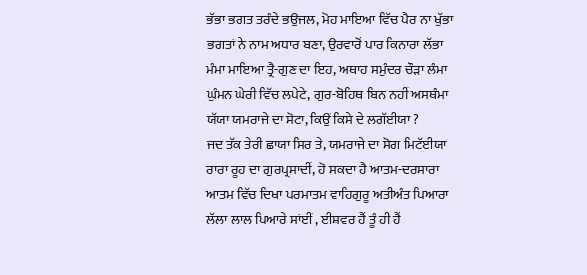ਭੱਭਾ ਭਗਤ ਤਰੰਦੇ ਭਉਜਲ, ਮੋਹ ਮਾਇਆ ਵਿੱਚ ਪੈਰ ਨਾ ਖੁੱਭਾ
ਭਗਤਾਂ ਨੇ ਨਾਮ ਅਧਾਰ ਬਣਾ, ਉਰਵਾਰੋਂ ਪਾਰ ਕਿਨਾਰਾ ਲੱਭਾ
ਮੰਮਾ ਮਾਇਆ ਤ੍ਰੈ-ਗੁਣ ਦਾ ਇਹ, ਅਥਾਹ ਸਮੁੰਦਰ ਚੌੜਾ ਲੰਮਾ
ਘੁੰਮਨ ਘੇਰੀ ਵਿੱਚ ਲਪੇਟੇ, ਗੁਰ-ਬੋਹਿਥ ਬਿਨ ਨਹੀਂ ਅਸਥੰਮਾ
ਯੱਯਾ ਯਮਰਾਜੇ ਦਾ ਸੋਟਾ, ਕਿਉਂ ਕਿਸੇ ਦੇ ਲਗੱਈਯਾ ?
ਜਦ ਤੱਕ ਤੇਰੀ ਛਾਯਾ ਸਿਰ ਤੇ, ਯਮਰਾਜੇ ਦਾ ਸੋਗ ਮਿਟੱਈਯਾ
ਰਾਰਾ ਰੂਹ ਦਾ ਗੁਰਪ੍ਰਸਾਦੀਂ, ਹੋ ਸਕਦਾ ਹੈ ਆਤਮ-ਦਰਸਾਰਾ
ਆਤਮ ਵਿੱਚ ਦਿਖਾ ਪਰਮਾਤਮ ਵਾਹਿਗੁਰੂ ਅਤੀਅੰਤ ਪਿਆਰਾ
ਲੱਲਾ ਲਾਲ ਪਿਆਰੇ ਸਾਂਈਂ , ਈਸ਼ਵਰ ਹੈਂ ਤੂੰ ਹੀ ਹੈਂ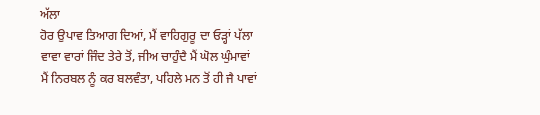ਅੱਲਾ
ਹੋਰ ਉਪਾਵ ਤਿਆਗ ਦਿਆਂ, ਮੈਂ ਵਾਹਿਗੁਰੂ ਦਾ ਓੜ੍ਹਾਂ ਪੱਲਾ
ਵਾਵਾ ਵਾਰਾਂ ਜਿੰਦ ਤੇਰੇ ਤੋਂ, ਜੀਅ ਚਾਹੁੰਦੈ ਮੈਂ ਘੋਲ ਘੁੰਮਾਵਾਂ
ਮੈਂ ਨਿਰਬਲ ਨੂੰ ਕਰ ਬਲਵੰਤਾ, ਪਹਿਲੇ ਮਨ ਤੋਂ ਹੀ ਜੈ ਪਾਵਾਂ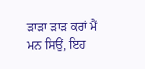ੜਾੜਾ ੜਾੜ ਕਰਾਂ ਮੈਂ ਮਨ ਸਿਉਂ, ਇਹ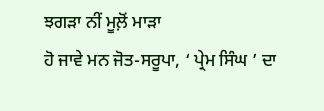ਝਗੜਾ ਨੀਂ ਮੂਲ਼ੋਂ ਮਾੜਾ
ਹੋ ਜਾਵੇ ਮਨ ਜੋਤ-ਸਰੂਪਾ, ‘ ਪ੍ਰੇਮ ਸਿੰਘ ’ ਦਾ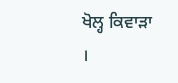ਖੋਲ੍ਹ ਕਿਵਾੜਾ ।